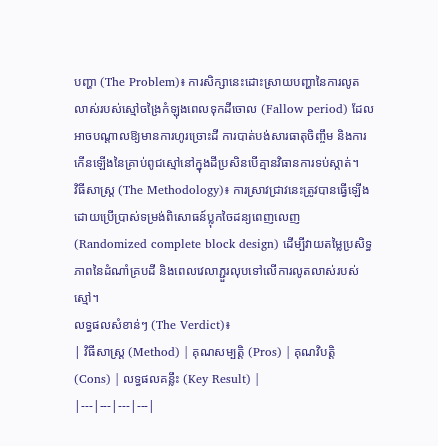បញ្ហា (The Problem)៖ ការសិក្សានេះដោះស្រាយបញ្ហានៃការលូតលាស់របស់ស្មៅចង្រៃកំឡុងពេលទុកដីចោល (Fallow period) ដែលអាចបណ្តាលឱ្យមានការហូរច្រោះដី ការបាត់បង់សារធាតុចិញ្ចឹម និងការកើនឡើងនៃគ្រាប់ពូជស្មៅនៅក្នុងដីប្រសិនបើគ្មានវិធានការទប់ស្កាត់។
វិធីសាស្ត្រ (The Methodology)៖ ការស្រាវជ្រាវនេះត្រូវបានធ្វើឡើងដោយប្រើប្រាស់ទម្រង់ពិសោធន៍ប្លុកចៃដន្យពេញលេញ (Randomized complete block design) ដើម្បីវាយតម្លៃប្រសិទ្ធភាពនៃដំណាំគ្របដី និងពេលវេលាភ្ជួរលុបទៅលើការលូតលាស់របស់ស្មៅ។
លទ្ធផលសំខាន់ៗ (The Verdict)៖
| វិធីសាស្ត្រ (Method) | គុណសម្បត្តិ (Pros) | គុណវិបត្តិ (Cons) | លទ្ធផលគន្លឹះ (Key Result) |
|---|---|---|---|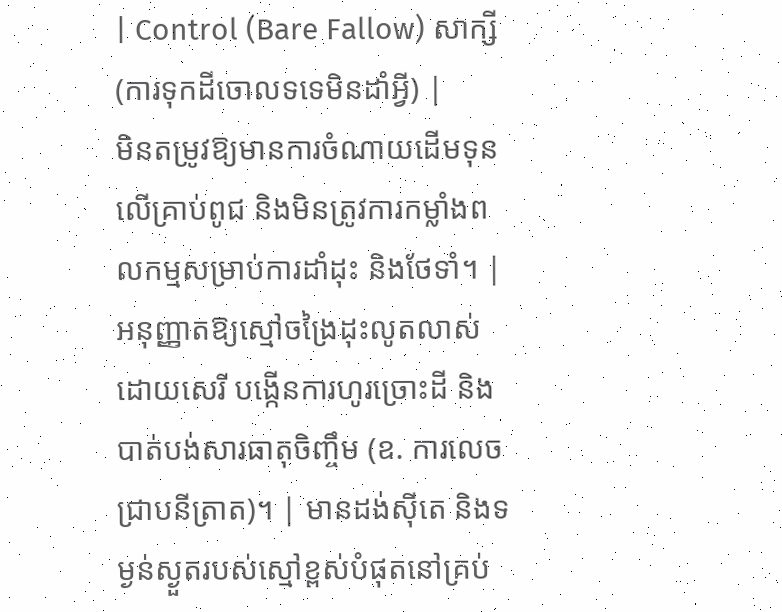| Control (Bare Fallow) សាក្សី (ការទុកដីចោលទទេមិនដាំអ្វី) |
មិនតម្រូវឱ្យមានការចំណាយដើមទុនលើគ្រាប់ពូជ និងមិនត្រូវការកម្លាំងពលកម្មសម្រាប់ការដាំដុះ និងថែទាំ។ | អនុញ្ញាតឱ្យស្មៅចង្រៃដុះលូតលាស់ដោយសេរី បង្កើនការហូរច្រោះដី និងបាត់បង់សារធាតុចិញ្ចឹម (ឧ. ការលេចជ្រាបនីត្រាត)។ | មានដង់ស៊ីតេ និងទម្ងន់ស្ងួតរបស់ស្មៅខ្ពស់បំផុតនៅគ្រប់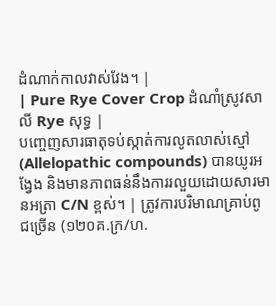ដំណាក់កាលវាស់វែង។ |
| Pure Rye Cover Crop ដំណាំស្រូវសាលី Rye សុទ្ធ |
បញ្ចេញសារធាតុទប់ស្កាត់ការលូតលាស់ស្មៅ (Allelopathic compounds) បានយូរអង្វែង និងមានភាពធន់នឹងការរលួយដោយសារមានអត្រា C/N ខ្ពស់។ | ត្រូវការបរិមាណគ្រាប់ពូជច្រើន (១២០គ.ក្រ/ហ.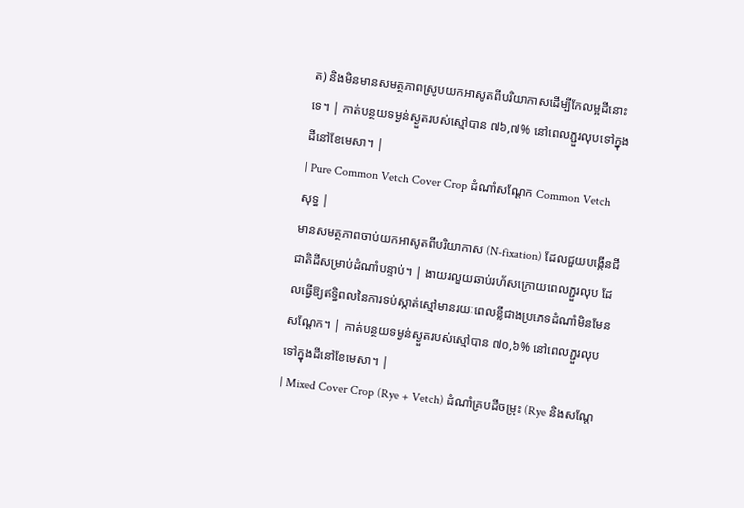ត) និងមិនមានសមត្ថភាពស្រូបយកអាសូតពីបរិយាកាសដើម្បីកែលម្អដីនោះទេ។ | កាត់បន្ថយទម្ងន់ស្ងួតរបស់ស្មៅបាន ៧៦,៧% នៅពេលភ្ជួរលុបទៅក្នុងដីនៅខែមេសា។ |
| Pure Common Vetch Cover Crop ដំណាំសណ្តែក Common Vetch សុទ្ធ |
មានសមត្ថភាពចាប់យកអាសូតពីបរិយាកាស (N-fixation) ដែលជួយបង្កើនជីជាតិដីសម្រាប់ដំណាំបន្ទាប់។ | ងាយរលួយឆាប់រហ័សក្រោយពេលភ្ជួរលុប ដែលធ្វើឱ្យឥទ្ធិពលនៃការទប់ស្កាត់ស្មៅមានរយៈពេលខ្លីជាងប្រភេទដំណាំមិនមែនសណ្តែក។ | កាត់បន្ថយទម្ងន់ស្ងួតរបស់ស្មៅបាន ៧០,៦% នៅពេលភ្ជួរលុបទៅក្នុងដីនៅខែមេសា។ |
| Mixed Cover Crop (Rye + Vetch) ដំណាំគ្របដីចម្រុះ (Rye និងសណ្តែ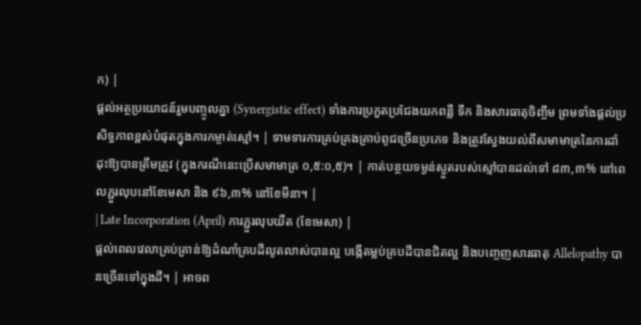ក) |
ផ្តល់អត្ថប្រយោជន៍រួមបញ្ចូលគ្នា (Synergistic effect) ទាំងការប្រកួតប្រជែងយកពន្លឺ ទឹក និងសារធាតុចិញ្ចឹម ព្រមទាំងផ្តល់ប្រសិទ្ធភាពខ្ពស់បំផុតក្នុងការកម្ចាត់ស្មៅ។ | ទាមទារការគ្រប់គ្រងគ្រាប់ពូជច្រើនប្រភេទ និងត្រូវស្វែងយល់ពីសមាមាត្រនៃការដាំដុះឱ្យបានត្រឹមត្រូវ (ក្នុងករណីនេះប្រើសមាមាត្រ ០,៥:០,៥)។ | កាត់បន្ថយទម្ងន់ស្ងួតរបស់ស្មៅបានដល់ទៅ ៨៣,៣% នៅពេលភ្ជួរលុបនៅខែមេសា និង ៩៦,៣% នៅខែមីនា។ |
| Late Incorporation (April) ការភ្ជួរលុបយឺត (ខែមេសា) |
ផ្តល់ពេលវេលាគ្រប់គ្រាន់ឱ្យដំណាំគ្របដីលូតលាស់បានល្អ បង្កើតម្លប់គ្របដីបានជិតល្អ និងបញ្ចេញសារធាតុ Allelopathy បានច្រើនទៅក្នុងដី។ | អាចព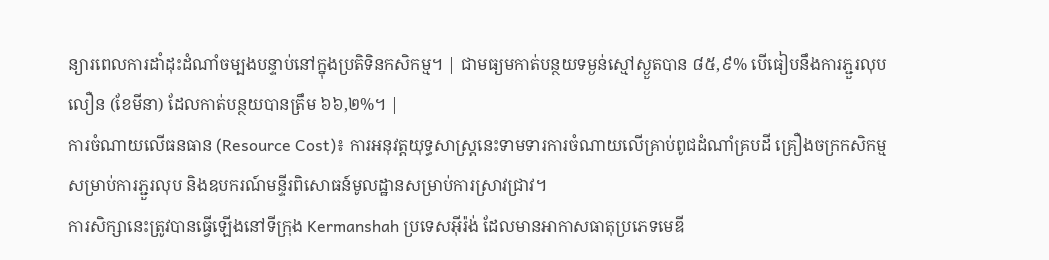ន្យារពេលការដាំដុះដំណាំចម្បងបន្ទាប់នៅក្នុងប្រតិទិនកសិកម្ម។ | ជាមធ្យមកាត់បន្ថយទម្ងន់ស្មៅស្ងួតបាន ៨៥,៩% បើធៀបនឹងការភ្ជួរលុបលឿន (ខែមីនា) ដែលកាត់បន្ថយបានត្រឹម ៦៦,២%។ |
ការចំណាយលើធនធាន (Resource Cost)៖ ការអនុវត្តយុទ្ធសាស្ត្រនេះទាមទារការចំណាយលើគ្រាប់ពូជដំណាំគ្របដី គ្រឿងចក្រកសិកម្មសម្រាប់ការភ្ជួរលុប និងឧបករណ៍មន្ទីរពិសោធន៍មូលដ្ឋានសម្រាប់ការស្រាវជ្រាវ។
ការសិក្សានេះត្រូវបានធ្វើឡើងនៅទីក្រុង Kermanshah ប្រទេសអ៊ីរ៉ង់ ដែលមានអាកាសធាតុប្រភេទមេឌី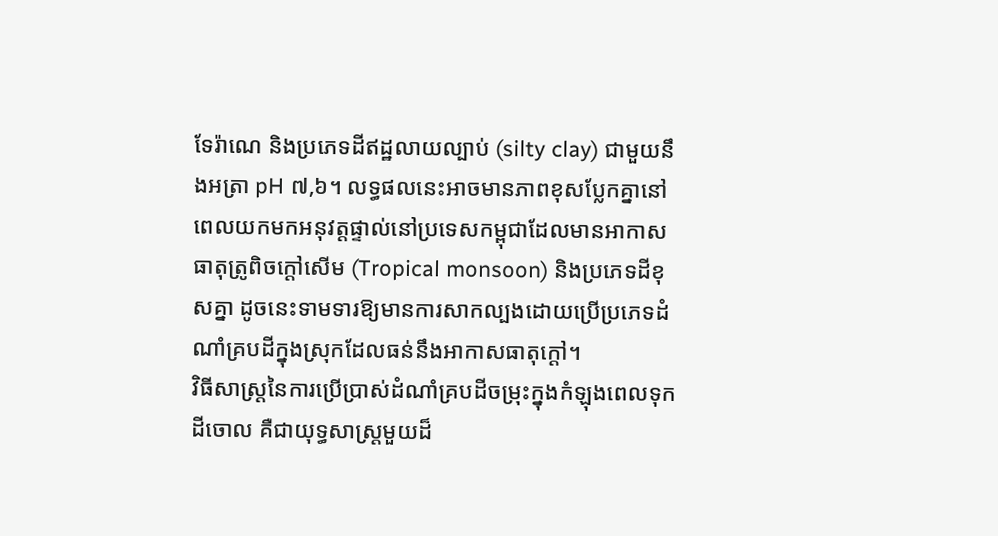ទែរ៉ាណេ និងប្រភេទដីឥដ្ឋលាយល្បាប់ (silty clay) ជាមួយនឹងអត្រា pH ៧,៦។ លទ្ធផលនេះអាចមានភាពខុសប្លែកគ្នានៅពេលយកមកអនុវត្តផ្ទាល់នៅប្រទេសកម្ពុជាដែលមានអាកាសធាតុត្រូពិចក្តៅសើម (Tropical monsoon) និងប្រភេទដីខុសគ្នា ដូចនេះទាមទារឱ្យមានការសាកល្បងដោយប្រើប្រភេទដំណាំគ្របដីក្នុងស្រុកដែលធន់នឹងអាកាសធាតុក្តៅ។
វិធីសាស្ត្រនៃការប្រើប្រាស់ដំណាំគ្របដីចម្រុះក្នុងកំឡុងពេលទុកដីចោល គឺជាយុទ្ធសាស្ត្រមួយដ៏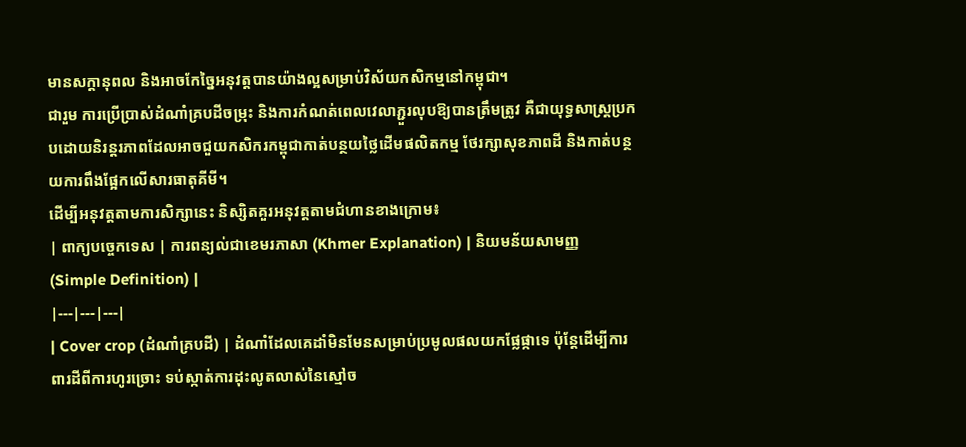មានសក្តានុពល និងអាចកែច្នៃអនុវត្តបានយ៉ាងល្អសម្រាប់វិស័យកសិកម្មនៅកម្ពុជា។
ជារួម ការប្រើប្រាស់ដំណាំគ្របដីចម្រុះ និងការកំណត់ពេលវេលាភ្ជួរលុបឱ្យបានត្រឹមត្រូវ គឺជាយុទ្ធសាស្ត្រប្រកបដោយនិរន្តរភាពដែលអាចជួយកសិករកម្ពុជាកាត់បន្ថយថ្លៃដើមផលិតកម្ម ថែរក្សាសុខភាពដី និងកាត់បន្ថយការពឹងផ្អែកលើសារធាតុគីមី។
ដើម្បីអនុវត្តតាមការសិក្សានេះ និស្សិតគួរអនុវត្តតាមជំហានខាងក្រោម៖
| ពាក្យបច្ចេកទេស | ការពន្យល់ជាខេមរភាសា (Khmer Explanation) | និយមន័យសាមញ្ញ (Simple Definition) |
|---|---|---|
| Cover crop (ដំណាំគ្របដី) | ដំណាំដែលគេដាំមិនមែនសម្រាប់ប្រមូលផលយកផ្លែផ្កាទេ ប៉ុន្តែដើម្បីការពារដីពីការហូរច្រោះ ទប់ស្កាត់ការដុះលូតលាស់នៃស្មៅច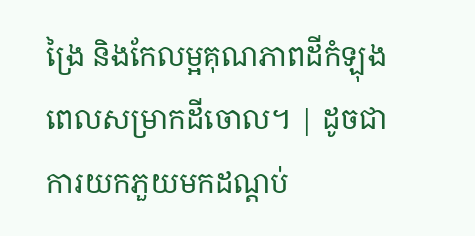ង្រៃ និងកែលម្អគុណភាពដីកំឡុងពេលសម្រាកដីចោល។ | ដូចជាការយកភួយមកដណ្តប់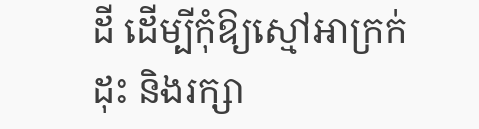ដី ដើម្បីកុំឱ្យស្មៅអាក្រក់ដុះ និងរក្សា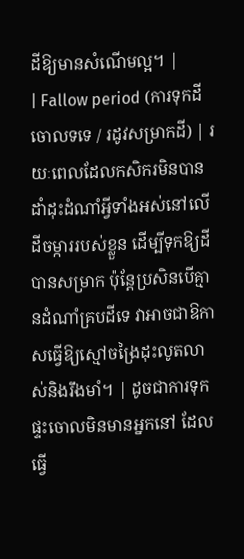ដីឱ្យមានសំណើមល្អ។ |
| Fallow period (ការទុកដីចោលទទេ / រដូវសម្រាកដី) | រយៈពេលដែលកសិករមិនបានដាំដុះដំណាំអ្វីទាំងអស់នៅលើដីចម្ការរបស់ខ្លួន ដើម្បីទុកឱ្យដីបានសម្រាក ប៉ុន្តែប្រសិនបើគ្មានដំណាំគ្របដីទេ វាអាចជាឱកាសធ្វើឱ្យស្មៅចង្រៃដុះលូតលាស់និងរឹងមាំ។ | ដូចជាការទុកផ្ទះចោលមិនមានអ្នកនៅ ដែលធ្វើ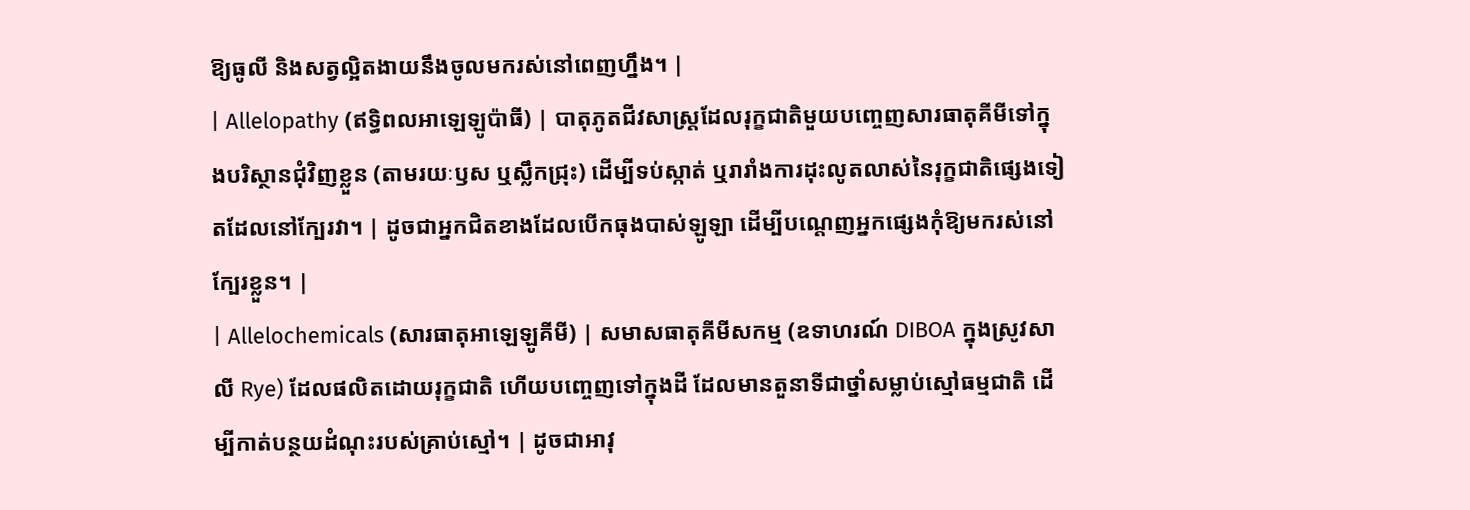ឱ្យធូលី និងសត្វល្អិតងាយនឹងចូលមករស់នៅពេញហ្នឹង។ |
| Allelopathy (ឥទ្ធិពលអាឡេឡូប៉ាធី) | បាតុភូតជីវសាស្រ្តដែលរុក្ខជាតិមួយបញ្ចេញសារធាតុគីមីទៅក្នុងបរិស្ថានជុំវិញខ្លួន (តាមរយៈឫស ឬស្លឹកជ្រុះ) ដើម្បីទប់ស្កាត់ ឬរារាំងការដុះលូតលាស់នៃរុក្ខជាតិផ្សេងទៀតដែលនៅក្បែរវា។ | ដូចជាអ្នកជិតខាងដែលបើកធុងបាស់ឡូឡា ដើម្បីបណ្តេញអ្នកផ្សេងកុំឱ្យមករស់នៅក្បែរខ្លួន។ |
| Allelochemicals (សារធាតុអាឡេឡូគីមី) | សមាសធាតុគីមីសកម្ម (ឧទាហរណ៍ DIBOA ក្នុងស្រូវសាលី Rye) ដែលផលិតដោយរុក្ខជាតិ ហើយបញ្ចេញទៅក្នុងដី ដែលមានតួនាទីជាថ្នាំសម្លាប់ស្មៅធម្មជាតិ ដើម្បីកាត់បន្ថយដំណុះរបស់គ្រាប់ស្មៅ។ | ដូចជាអាវុ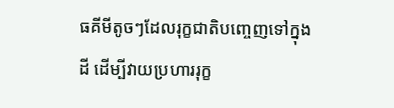ធគីមីតូចៗដែលរុក្ខជាតិបញ្ចេញទៅក្នុងដី ដើម្បីវាយប្រហាររុក្ខ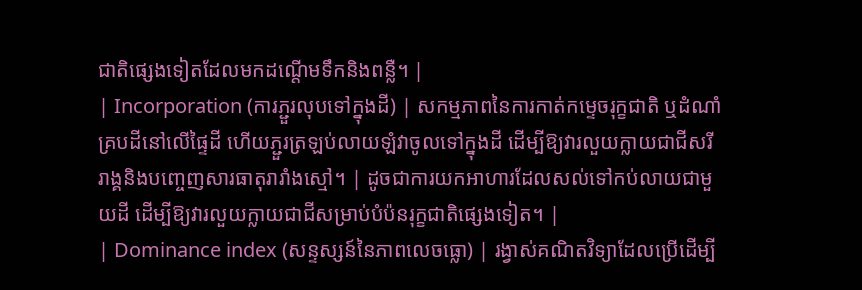ជាតិផ្សេងទៀតដែលមកដណ្តើមទឹកនិងពន្លឺ។ |
| Incorporation (ការភ្ជួរលុបទៅក្នុងដី) | សកម្មភាពនៃការកាត់កម្ទេចរុក្ខជាតិ ឬដំណាំគ្របដីនៅលើផ្ទៃដី ហើយភ្ជួរត្រឡប់លាយឡំវាចូលទៅក្នុងដី ដើម្បីឱ្យវារលួយក្លាយជាជីសរីរាង្គនិងបញ្ចេញសារធាតុរារាំងស្មៅ។ | ដូចជាការយកអាហារដែលសល់ទៅកប់លាយជាមួយដី ដើម្បីឱ្យវារលួយក្លាយជាជីសម្រាប់បំប៉នរុក្ខជាតិផ្សេងទៀត។ |
| Dominance index (សន្ទស្សន៍នៃភាពលេចធ្លោ) | រង្វាស់គណិតវិទ្យាដែលប្រើដើម្បី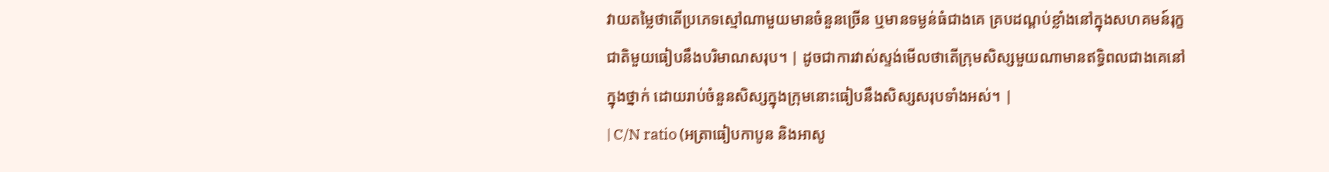វាយតម្លៃថាតើប្រភេទស្មៅណាមួយមានចំនួនច្រើន ឬមានទម្ងន់ធំជាងគេ គ្របដណ្តប់ខ្លាំងនៅក្នុងសហគមន៍រុក្ខជាតិមួយធៀបនឹងបរិមាណសរុប។ | ដូចជាការវាស់ស្ទង់មើលថាតើក្រុមសិស្សមួយណាមានឥទ្ធិពលជាងគេនៅក្នុងថ្នាក់ ដោយរាប់ចំនួនសិស្សក្នុងក្រុមនោះធៀបនឹងសិស្សសរុបទាំងអស់។ |
| C/N ratio (អត្រាធៀបកាបូន និងអាសូ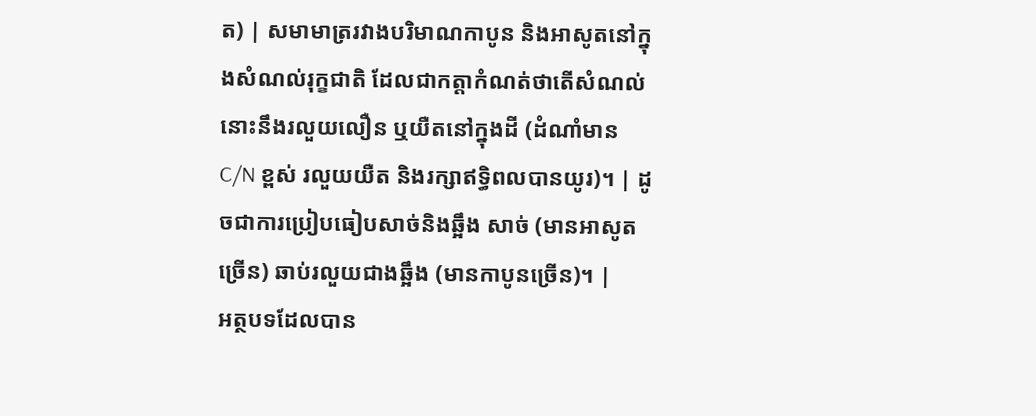ត) | សមាមាត្ររវាងបរិមាណកាបូន និងអាសូតនៅក្នុងសំណល់រុក្ខជាតិ ដែលជាកត្តាកំណត់ថាតើសំណល់នោះនឹងរលួយលឿន ឬយឺតនៅក្នុងដី (ដំណាំមាន C/N ខ្ពស់ រលួយយឺត និងរក្សាឥទ្ធិពលបានយូរ)។ | ដូចជាការប្រៀបធៀបសាច់និងឆ្អឹង សាច់ (មានអាសូតច្រើន) ឆាប់រលួយជាងឆ្អឹង (មានកាបូនច្រើន)។ |
អត្ថបទដែលបាន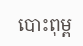បោះពុម្ព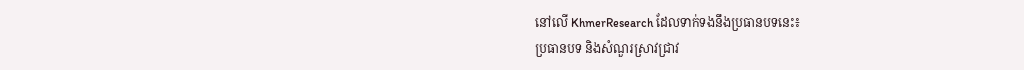នៅលើ KhmerResearch ដែលទាក់ទងនឹងប្រធានបទនេះ៖
ប្រធានបទ និងសំណួរស្រាវជ្រាវ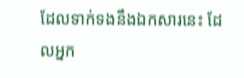ដែលទាក់ទងនឹងឯកសារនេះ ដែលអ្នក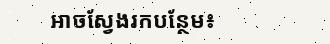អាចស្វែងរកបន្ថែម៖